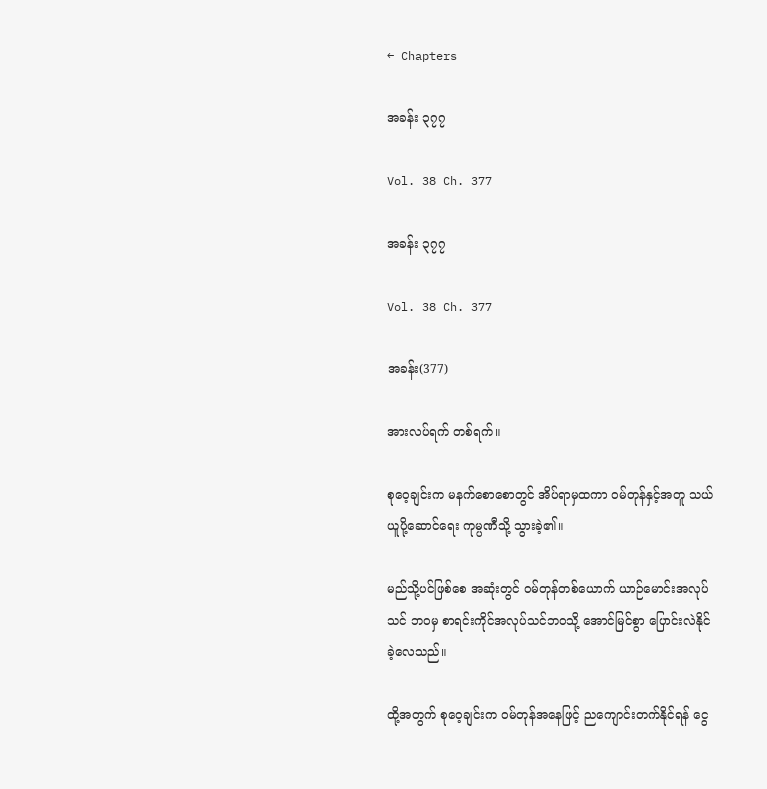← Chapters

အခန်း ၃၇၇

Vol. 38 Ch. 377

အခန်း ၃၇၇

Vol. 38 Ch. 377

အခန်း(377)

အားလပ်ရက် တစ်ရက်။

စုဝေ့ချင်းက မနက်စောစောတွင် အိပ်ရာမှထကာ ဝမ်တုန်နှင့်အတူ သယ်ယူပို့ဆောင်ရေး ကုမ္ပဏီသို့ သွားခဲ့၏။

မည်သို့ပင်ဖြစ်စေ အဆုံးတွင် ဝမ်တုန်တစ်ယောက် ယာဉ်မောင်းအလုပ်သင် ဘဝမှ စာရင်းကိုင်အလုပ်သင်ဘဝသို့ အောင်မြင်စွာ ပြောင်းလဲနိုင်ခဲ့လေသည်။

ထို့အတွက် စုဝေ့ချင်းက ဝမ်တုန်အနေဖြင့် ညကျောင်းတက်နိုင်ရန် ငွေ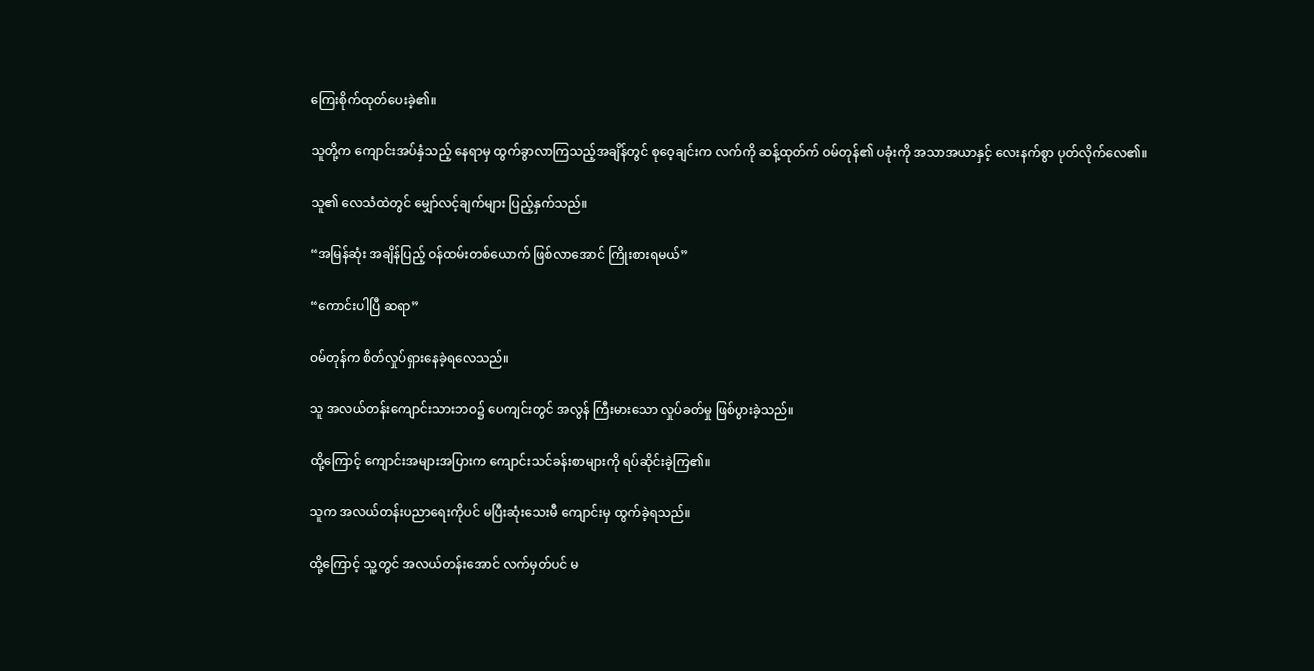ကြေးစိုက်ထုတ်ပေးခဲ့၏။

သူတို့က ကျောင်းအပ်နှံသည့် နေရာမှ ထွက်ခွာလာကြသည့်အချိန်တွင် စုဝေ့ချင်းက လက်ကို ဆန့်ထုတ်က် ဝမ်တုန်၏ ပခုံးကို အသာအယာနှင့် လေးနက်စွာ ပုတ်လိုက်လေ၏။

သူ၏ လေသံထဲတွင် မျှော်လင့်ချက်များ ပြည့်နှက်သည်။

“အမြန်ဆုံး အချိန်ပြည့် ဝန်ထမ်းတစ်ယောက် ဖြစ်လာအောင် ကြိုးစားရမယ်”

“ကောင်းပါပြီ ဆရာ”

ဝမ်တုန်က စိတ်လှုပ်ရှားနေခဲ့ရလေသည်။

သူ အလယ်တန်းကျောင်းသားဘဝ၌ ပေကျင်းတွင် အလွန် ကြီးမားသော လှုပ်ခတ်မှု ဖြစ်ပွားခဲ့သည်။

ထို့ကြောင့် ကျောင်းအများအပြားက ကျောင်းသင်ခန်းစာများကို ရပ်ဆိုင်းခဲ့ကြ၏။

သူက အလယ်တန်းပညာရေးကိုပင် မပြီးဆုံးသေးမီ ကျောင်းမှ ထွက်ခဲ့ရသည်။

ထို့ကြောင့် သူ့တွင် အလယ်တန်းအောင် လက်မှတ်ပင် မ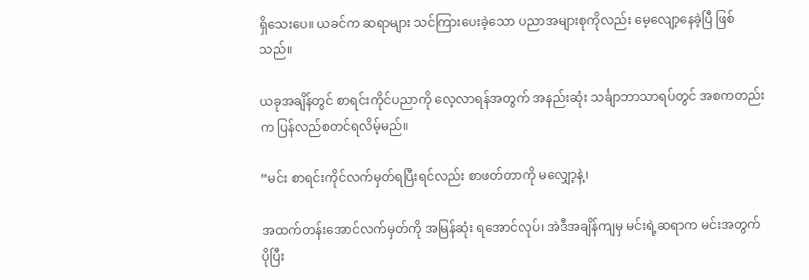ရှိသေးပေ။ ယခင်က ဆရာများ သင်ကြားပေးခဲ့သော ပညာအများစုကိုလည်း မေ့လျော့နေခဲ့ပြီ ဖြစ်သည်။

ယခုအချိန်တွင် စာရင်းကိုင်ပညာကို လေ့လာရန်အတွက် အနည်းဆုံး သင်္ချာဘာသာရပ်တွင် အစကတည်းက ပြန်လည်စတင်ရလိမ့်မည်။

“မင်း စာရင်းကိုင်လက်မှတ်ရပြီးရင်လည်း စာဖတ်တာကို မလျှော့နဲ့၊

အထက်တန်းအောင်လက်မှတ်ကို အမြန်ဆုံး ရအောင်လုပ်၊ အဲဒီအချိန်ကျမှ မင်းရဲ့ဆရာက မင်းအတွက် ပိုပြီး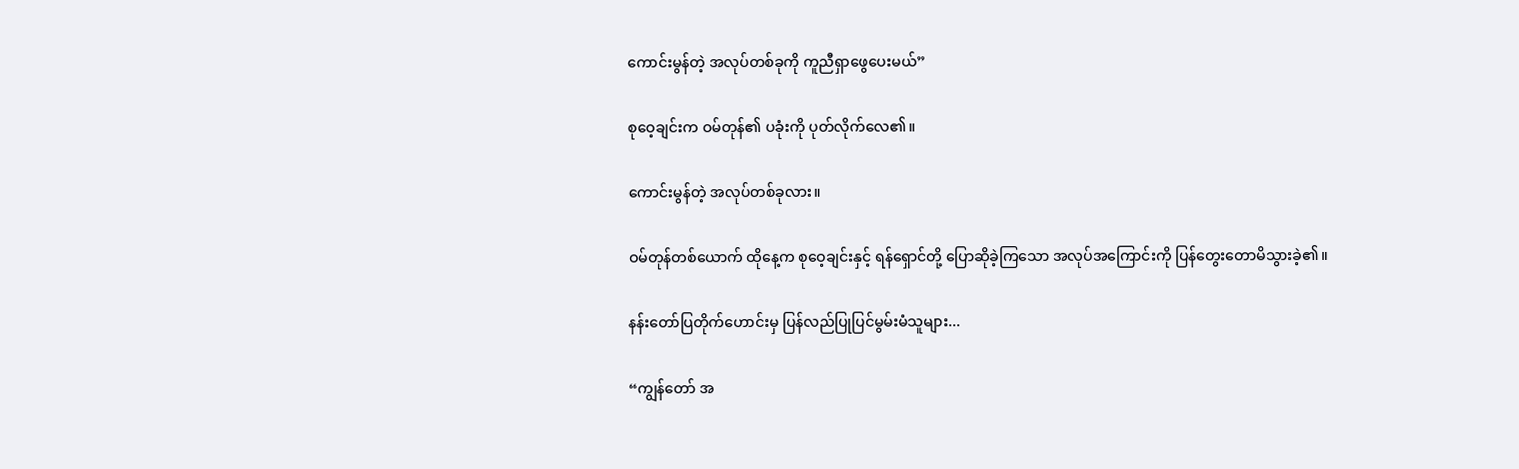ကောင်းမွန်တဲ့ အလုပ်တစ်ခုကို ကူညီရှာဖွေပေးမယ်”

စုဝေ့ချင်းက ဝမ်တုန်၏ ပခုံးကို ပုတ်လိုက်လေ၏။

ကောင်းမွန်တဲ့ အလုပ်တစ်ခုလား။

ဝမ်တုန်တစ်ယောက် ထိုနေ့က စုဝေ့ချင်းနှင့် ရန်ရှောင်တို့ ပြောဆိုခဲ့ကြသော အလုပ်အကြောင်းကို ပြန်တွေးတောမိသွားခဲ့၏။

နန်းတော်ပြတိုက်ဟောင်းမှ ပြန်လည်ပြုပြင်မွမ်းမံသူများ...

“ကျွန်တော် အ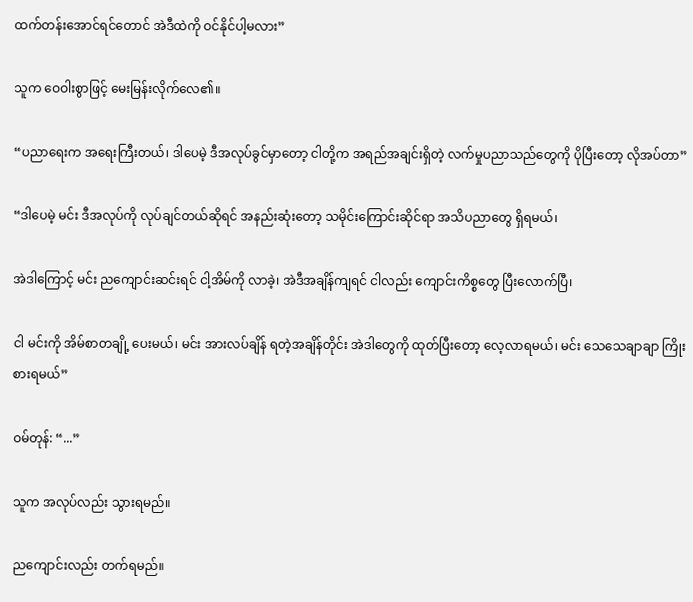ထက်တန်းအောင်ရင်တောင် အဲဒီထဲကို ဝင်နိုင်ပါ့မလား”

သူက ဝေဝါးစွာဖြင့် မေးမြန်းလိုက်လေ၏။

“ပညာရေးက အရေးကြီးတယ်၊ ဒါပေမဲ့ ဒီအလုပ်ခွင်မှာတော့ ငါတို့က အရည်အချင်းရှိတဲ့ လက်မှုပညာသည်တွေကို ပိုပြီးတော့ လိုအပ်တာ”

“ဒါပေမဲ့ မင်း ဒီအလုပ်ကို လုပ်ချင်တယ်ဆိုရင် အနည်းဆုံးတော့ သမိုင်းကြောင်းဆိုင်ရာ အသိပညာတွေ ရှိရမယ်၊

အဲဒါကြောင့် မင်း ညကျောင်းဆင်းရင် ငါ့အိမ်ကို လာခဲ့၊ အဲဒီအချိန်ကျရင် ငါလည်း ကျောင်းကိစ္စတွေ ပြီးလောက်ပြီ၊

ငါ မင်းကို အိမ်စာတချို့ ပေးမယ်၊ မင်း အားလပ်ချိန် ရတဲ့အချိန်တိုင်း အဲဒါတွေကို ထုတ်ပြီးတော့ လေ့လာရမယ်၊ မင်း သေသေချာချာ ကြိုးစားရမယ်”

ဝမ်တုန်: “...”

သူက အလုပ်လည်း သွားရမည်။

ညကျောင်းလည်း တက်ရမည်။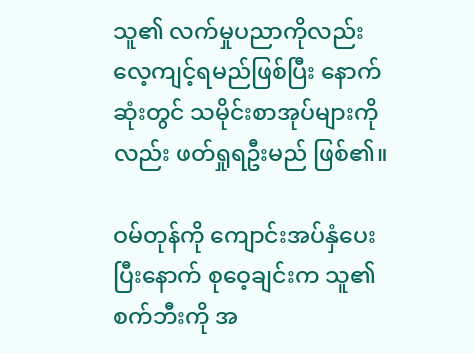သူ၏ လက်မှုပညာကိုလည်း လေ့ကျင့်ရမည်ဖြစ်ပြီး နောက်ဆုံးတွင် သမိုင်းစာအုပ်များကိုလည်း ဖတ်ရှုရဦးမည် ဖြစ်၏။

ဝမ်တုန်ကို ကျောင်းအပ်နှံပေးပြီးနောက် စုဝေ့ချင်းက သူ၏ စက်ဘီးကို အ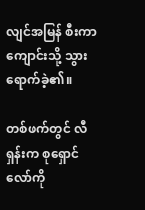လျင်အမြန် စီးကာကျောင်းသို့ သွားရောက်ခဲ့၏။

တစ်ဖက်တွင် လီရှန်းက စုရှောင်လော်ကို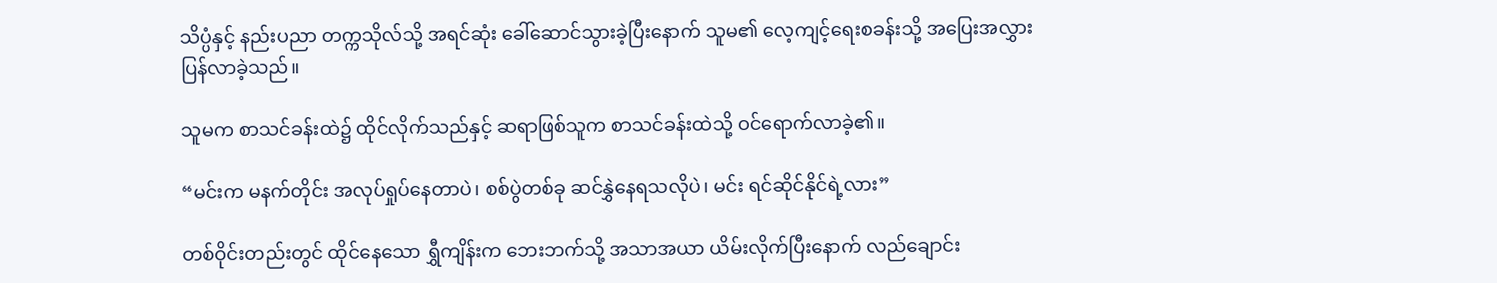သိပ္ပံနှင့် နည်းပညာ တက္ကသိုလ်သို့ အရင်ဆုံး ခေါ်ဆောင်သွားခဲ့ပြီးနောက် သူမ၏ လေ့ကျင့်ရေးစခန်းသို့ အပြေးအလွှားပြန်လာခဲ့သည်။

သူမက စာသင်ခန်းထဲ၌ ထိုင်လိုက်သည်နှင့် ဆရာဖြစ်သူက စာသင်ခန်းထဲသို့ ဝင်ရောက်လာခဲ့၏။

“မင်းက မနက်တိုင်း အလုပ်ရှုပ်နေတာပဲ၊ စစ်ပွဲတစ်ခု ဆင်နွှဲနေရသလိုပဲ၊ မင်း ရင်ဆိုင်နိုင်ရဲ့လား”

တစ်ဝိုင်းတည်းတွင် ထိုင်နေသော ရွှီကျိန်းက ဘေးဘက်သို့ အသာအယာ ယိမ်းလိုက်ပြီးနောက် လည်ချောင်း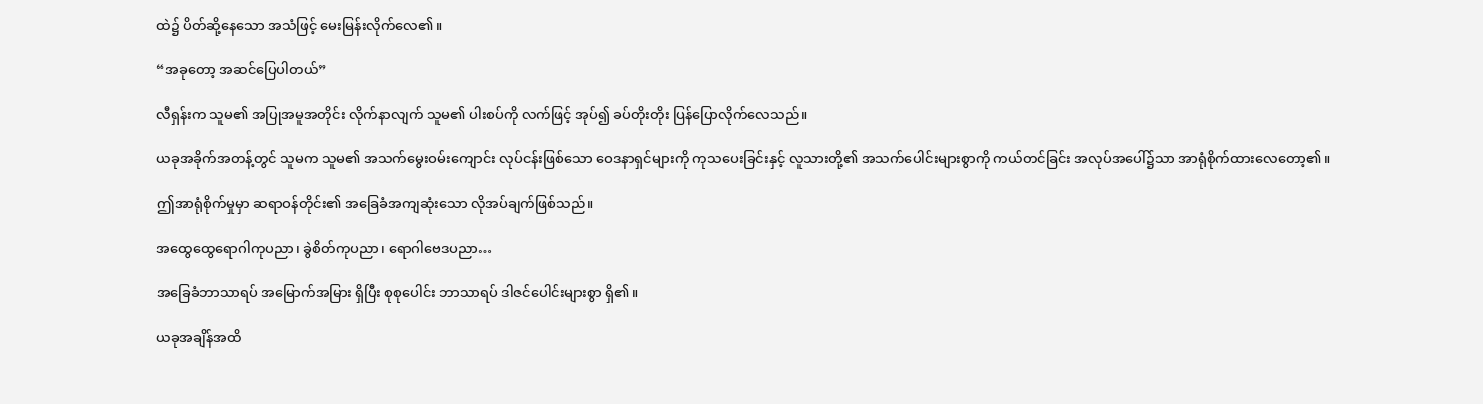ထဲ၌ ပိတ်ဆို့နေသော အသံဖြင့် မေးမြန်းလိုက်လေ၏။

“အခုတော့ အဆင်ပြေပါတယ်”

လီရှန်းက သူမ၏ အပြုအမူအတိုင်း လိုက်နာလျက် သူမ၏ ပါးစပ်ကို လက်ဖြင့် အုပ်၍ ခပ်တိုးတိုး ပြန်ပြောလိုက်လေသည်။

ယခုအခိုက်အတန့်တွင် သူမက သူမ၏ အသက်မွေးဝမ်းကျောင်း လုပ်ငန်းဖြစ်သော ဝေဒနာရှင်များကို ကုသပေးခြင်းနှင့် လူသားတို့၏ အသက်ပေါင်းများစွာကို ကယ်တင်ခြင်း အလုပ်အပေါ်၌သာ အာရုံစိုက်ထားလေတော့၏။

ဤအာရုံစိုက်မှုမှာ ဆရာဝန်တိုင်း၏ အခြေခံအကျဆုံးသော လိုအပ်ချက်ဖြစ်သည်။

အထွေထွေရောဂါကုပညာ၊ ခွဲစိတ်ကုပညာ၊ ရောဂါဗေဒပညာ…

အခြေခံဘာသာရပ် အမြောက်အမြား ရှိပြီး စုစုပေါင်း ဘာသာရပ် ဒါဇင်ပေါင်းများစွာ ရှိ၏။

ယခုအချိန်အထိ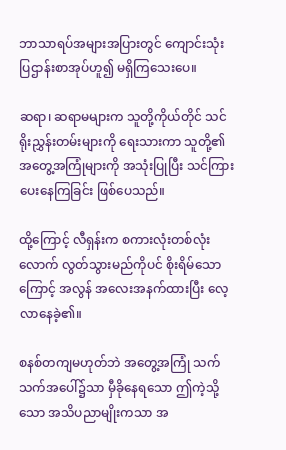ဘာသာရပ်အများအပြားတွင် ကျောင်းသုံးပြဌာန်းစာအုပ်ဟူ၍ မရှိကြသေးပေ။

ဆရာ၊ ဆရာမများက သူတို့ကိုယ်တိုင် သင်ရိုးညွှန်းတမ်းများကို ရေးသားကာ သူတို့၏ အတွေ့အကြုံများကို အသုံးပြုပြီး သင်ကြားပေးနေကြခြင်း ဖြစ်ပေသည်။

ထို့ကြောင့် လီရှန်းက စကားလုံးတစ်လုံးလောက် လွတ်သွားမည်ကိုပင် စိုးရိမ်သောကြောင့် အလွန် အလေးအနက်ထားပြီး လေ့လာနေခဲ့၏။

စနစ်တကျမဟုတ်ဘဲ အတွေ့အကြုံ သက်သက်အပေါ်၌သာ မှီခိုနေရသော ဤကဲ့သို့သော အသိပညာမျိုးကသာ အ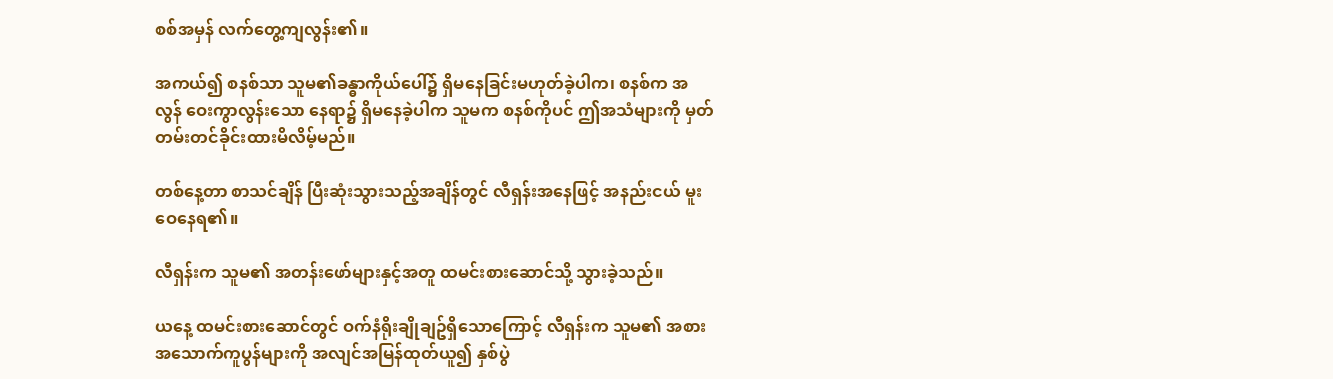စစ်အမှန် လက်တွေ့ကျလွန်း၏။

အကယ်၍ စနစ်သာ သူမ၏ခန္ဓာကိုယ်ပေါ်၌ ရှိမနေခြင်းမဟုတ်ခဲ့ပါက၊ စနစ်က အလွန် ဝေးကွာလွန်းသော နေရာ၌ ရှိမနေခဲ့ပါက သူမက စနစ်ကိုပင် ဤအသံများကို မှတ်တမ်းတင်ခိုင်းထားမိလိမ့်မည်။

တစ်နေ့တာ စာသင်ချိန် ပြီးဆုံးသွားသည့်အချိန်တွင် လီရှန်းအနေဖြင့် အနည်းငယ် မူးဝေနေရ၏။

လီရှန်းက သူမ၏ အတန်းဖော်များနှင့်အတူ ထမင်းစားဆောင်သို့ သွားခဲ့သည်။

ယနေ့ ထမင်းစားဆောင်တွင် ဝက်နံရိုးချိုချဥ်ရှိသောကြောင့် လီရှန်းက သူမ၏ အစားအသောက်ကူပွန်များကို အလျင်အမြန်ထုတ်ယူ၍ နှစ်ပွဲ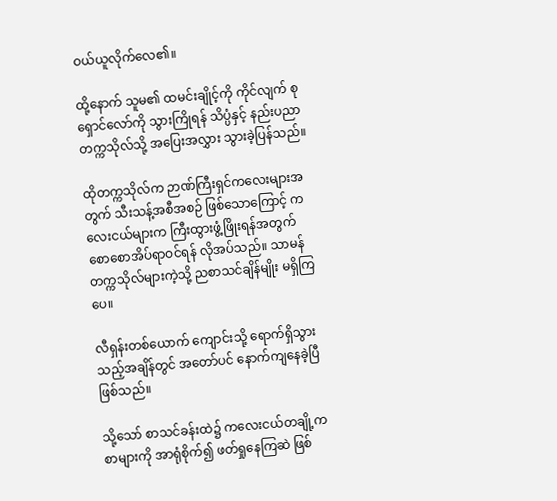ဝယ်ယူလိုက်လေ၏။

ထို့နောက် သူမ၏ ထမင်းချိုင့်ကို ကိုင်လျက် စုရှောင်လော်ကို သွားကြိုရန် သိပ္ပံနှင့် နည်းပညာ တက္ကသိုလ်သို့ အပြေးအလွှား သွားခဲ့ပြန်သည်။

ထိုတက္ကသိုလ်က ဉာဏ်ကြီးရှင်ကလေးများအတွက် သီးသန့်အစီအစဉ် ဖြစ်သောကြောင့် ကလေးငယ်များက ကြီးထွားဖွံ့ဖြိုးရန်အတွက် စောစောအိပ်ရာဝင်ရန် လိုအပ်သည်။ သာမန်တက္ကသိုလ်များကဲ့သို့ ညစာသင်ချိန်မျိုး မရှိကြပေ။

လီရှန်းတစ်ယောက် ကျောင်းသို့ ရောက်ရှိသွားသည့်အချိန်တွင် အတော်ပင် နောက်ကျနေခဲ့ပြီ ဖြစ်သည်။

သို့သော် စာသင်ခန်းထဲ၌ ကလေးငယ်တချို့က စာများကို အာရုံစိုက်၍ ဖတ်ရှုနေကြဆဲ ဖြစ်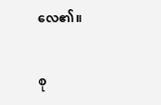လေ၏။

စု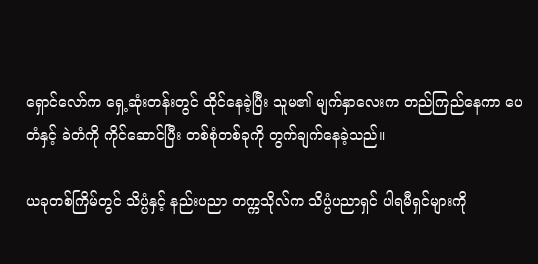ရှောင်လော်က ရှေ့ဆုံးတန်းတွင် ထိုင်နေခဲ့ပြီး သူမ၏ မျက်နှာလေးက တည်ကြည်နေကာ ပေတံနှင့် ခဲတံကို ကိုင်ဆောင်ပြီး တစ်စုံတစ်ခုကို တွက်ချက်နေခဲ့သည်။

ယခုတစ်ကြိမ်တွင် သိပ္ပံနှင့် နည်းပညာ တက္ကသိုလ်က သိပ္ပံပညာရှင် ပါရမီရှင်များကို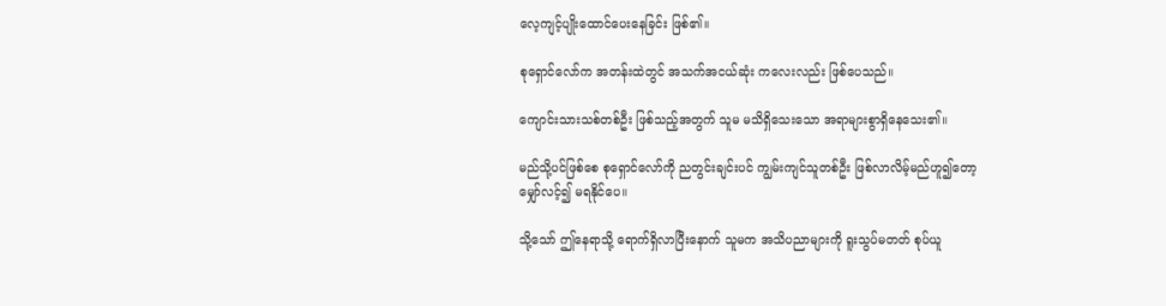လေ့ကျင့်ပျိုးထောင်ပေးနေခြင်း ဖြစ်၏။

စုရှောင်လော်က အတန်းထဲတွင် အသက်အငယ်ဆုံး ကလေးလည်း ဖြစ်ပေသည်။

ကျောင်းသားသစ်တစ်ဦး ဖြစ်သည့်အတွက် သူမ မသိရှိသေးသော အရာများစွာရှိနေသေး၏။

မည်သို့ပင်ဖြစ်စေ စုရှောင်လော်ကို ညတွင်းချင်းပင် ကျွမ်းကျင်သူတစ်ဦး ဖြစ်လာလိမ့်မည်ဟူ၍တော့ မျှော်လင့်၍ မရနိုင်ပေ။

သို့သော် ဤနေရာသို့ ရောက်ရှိလာပြီးနောက် သူမက အသိပညာများကို ရူးသွပ်မတတ် စုပ်ယူ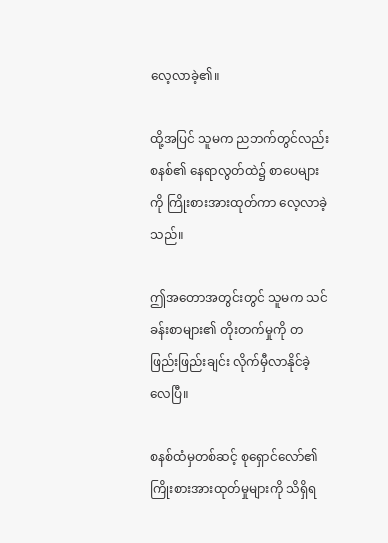လေ့လာခဲ့၏။

ထို့အပြင် သူမက ညဘက်တွင်လည်း စနစ်၏ နေရာလွတ်ထဲ၌ စာပေများကို ကြိုးစားအားထုတ်ကာ လေ့လာခဲ့သည်။

ဤအတောအတွင်းတွင် သူမက သင်ခန်းစာများ၏ တိုးတက်မှုကို တဖြည်းဖြည်းချင်း လိုက်မှီလာနိုင်ခဲ့လေပြီ။

စနစ်ထံမှတစ်ဆင့် စုရှောင်လော်၏ ကြိုးစားအားထုတ်မှုများကို သိရှိရ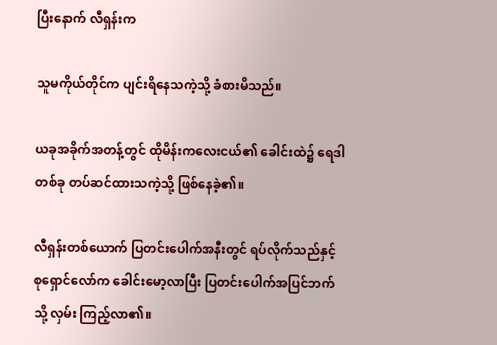ပြီးနောက် လီရှန်းက

သူမကိုယ်တိုင်က ပျင်းရိနေသကဲ့သို့ ခံစားမိသည်။

ယခုအခိုက်အတန့်တွင် ထိုမိန်းကလေးငယ်၏ ခေါင်းထဲ၌ ရေဒါတစ်ခု တပ်ဆင်ထားသကဲ့သို့ ဖြစ်နေခဲ့၏။

လီရှန်းတစ်ယောက် ပြတင်းပေါက်အနီးတွင် ရပ်လိုက်သည်နှင့် စုရှောင်လော်က ခေါင်းမော့လာပြီး ပြတင်းပေါက်အပြင်ဘက်သို့ လှမ်း ကြည့်လာ၏။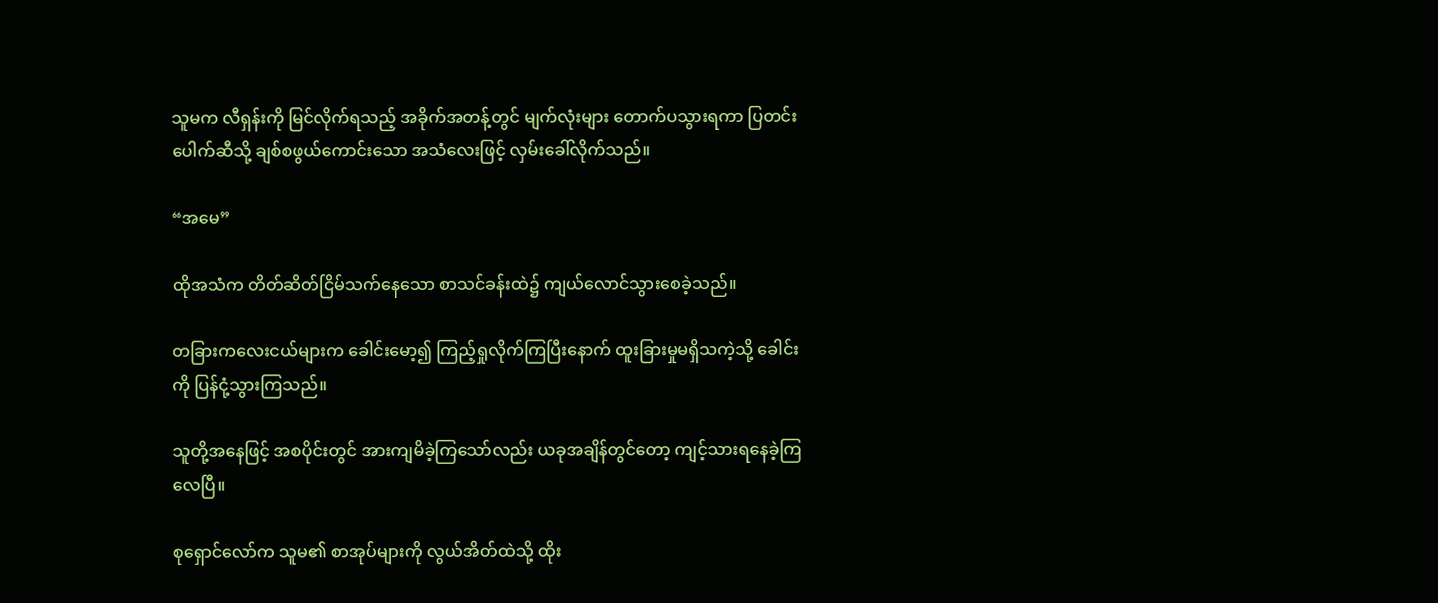သူမက လီရှန်းကို မြင်လိုက်ရသည့် အခိုက်အတန့်တွင် မျက်လုံးများ တောက်ပသွားရကာ ပြတင်းပေါက်ဆီသို့ ချစ်စဖွယ်ကောင်းသော အသံလေးဖြင့် လှမ်းခေါ်လိုက်သည်။

“အမေ”

ထိုအသံက တိတ်ဆိတ်ငြိမ်သက်နေသော စာသင်ခန်းထဲ၌ ကျယ်လောင်သွားစေခဲ့သည်။

တခြားကလေးငယ်များက ခေါင်းမော့၍ ကြည့်ရှုလိုက်ကြပြီးနောက် ထူးခြားမှုမရှိသကဲ့သို့ ခေါင်းကို ပြန်ငုံ့သွားကြသည်။

သူတို့အနေဖြင့် အစပိုင်းတွင် အားကျမိခဲ့ကြသော်လည်း ယခုအချိန်တွင်တော့ ကျင့်သားရနေခဲ့ကြလေပြီ။

စုရှောင်လော်က သူမ၏ စာအုပ်များကို လွယ်အိတ်ထဲသို့ ထိုး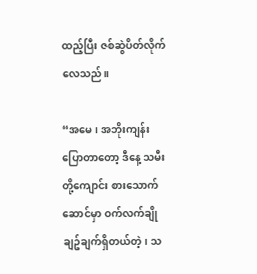ထည့်ပြီး ဇစ်ဆွဲပိတ်လိုက်လေသည်။

“အမေ၊ အဘိုးကျန်းပြောတာတော့ ဒီနေ့ သမီးတို့ကျောင်း စားသောက်ဆောင်မှာ ဝက်လက်ချိုချဥ်ချက်ရှိတယ်တဲ့၊ သ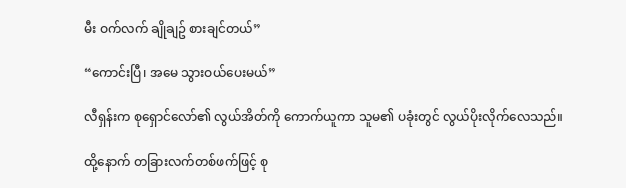မီး ဝက်လက် ချိုချဥ် စားချင်တယ်”

“ကောင်းပြီ၊ အမေ သွားဝယ်ပေးမယ်”

လီရှန်းက စုရှောင်လော်၏ လွယ်အိတ်ကို ကောက်ယူကာ သူမ၏ ပခုံးတွင် လွယ်ပိုးလိုက်လေသည်။

ထို့နောက် တခြားလက်တစ်ဖက်ဖြင့် စု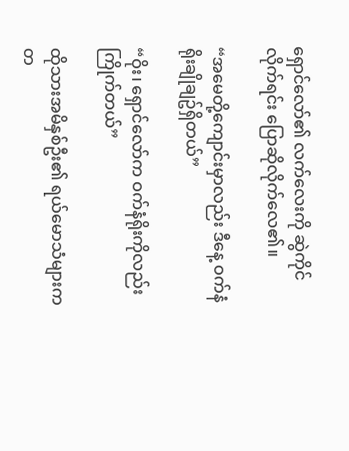ရှောင်လော်၏ လက်လေးကို ဆွဲကိုင်လိုက်ရင်း ပြောဆိုလိုက်လေ၏။

“အမေတို့ကျောင်းမှာလည်း ဒီနေ့ ဝက်နံရိုးချိုချဥ်ရှိတယ်”

“ဝိုး၊ ရှောင်လော်က ဝက်နံရိုးကိုလည်း ကြိုက်တယ်”

ထိုသားအမိနှစ်ဦး၏ ရယ်မောသံများက တ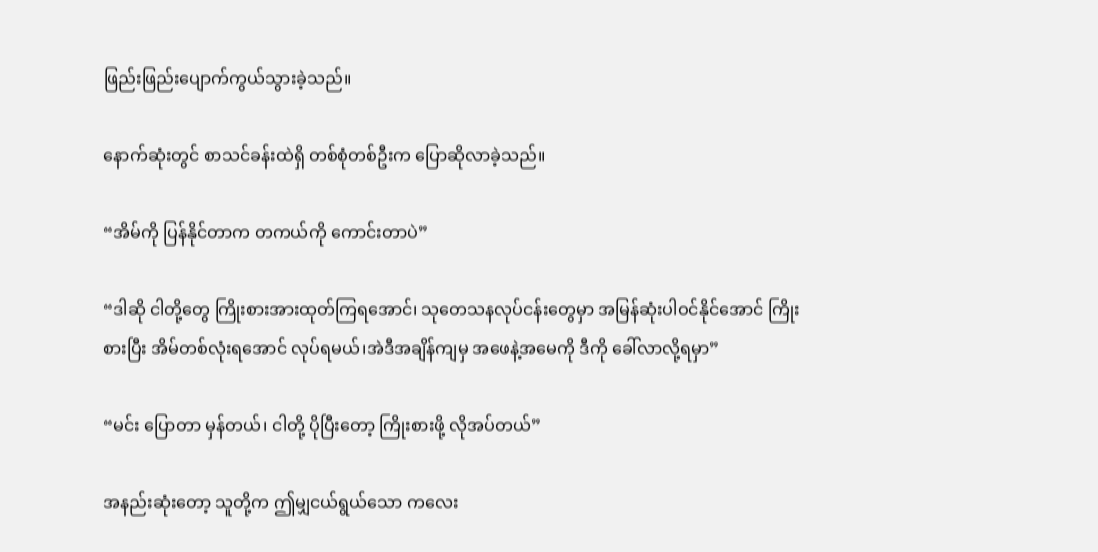ဖြည်းဖြည်းပျောက်ကွယ်သွားခဲ့သည်။

နောက်ဆုံးတွင် စာသင်ခန်းထဲရှိ တစ်စုံတစ်ဦးက ပြောဆိုလာခဲ့သည်။

“အိမ်ကို ပြန်နိုင်တာက တကယ်ကို ကောင်းတာပဲ”

“ဒါဆို ငါတို့တွေ ကြိုးစားအားထုတ်ကြရအောင်၊ သုတေသနလုပ်ငန်းတွေမှာ အမြန်ဆုံးပါဝင်နိုင်အောင် ကြိုးစားပြီး အိမ်တစ်လုံးရအောင် လုပ်ရမယ်၊အဲဒီအချိန်ကျမှ အဖေနဲ့အမေကို ဒီကို ခေါ်လာလို့ရမှာ”

“မင်း ပြောတာ မှန်တယ်၊ ငါတို့ ပိုပြီးတော့ ကြိုးစားဖို့ လိုအပ်တယ်”

အနည်းဆုံးတော့ သူတို့က ဤမျှငယ်ရွယ်သော ကလေး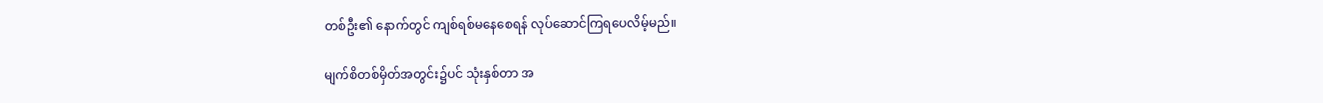တစ်ဦး၏ နောက်တွင် ကျစ်ရစ်မနေစေရန် လုပ်ဆောင်ကြရပေလိမ့်မည်။

မျက်စိတစ်မှိတ်အတွင်း၌ပင် သုံးနှစ်တာ အ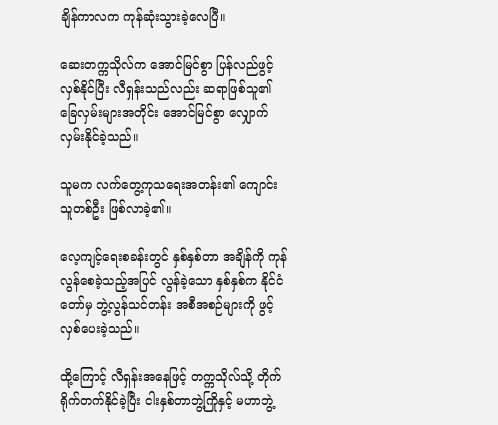ချိန်ကာလက ကုန်ဆုံးသွားခဲ့လေပြီ။

ဆေးတက္ကသိုလ်က အောင်မြင်စွာ ပြန်လည်ဖွင့်လှစ်နိုင်ပြီး လီရှန်းသည်လည်း ဆရာဖြစ်သူ၏ ခြေလှမ်းများအတိုင်း အောင်မြင်စွာ လျှောက်လှမ်းနိုင်ခဲ့သည်။

သူမက လက်တွေ့ကုသရေးအတန်း၏ ကျောင်းသူတစ်ဦး ဖြစ်လာခဲ့၏။

လေ့ကျင့်ရေးစခန်းတွင် နှစ်နှစ်တာ အချိန်ကို ကုန်လွန်စေခဲ့သည့်အပြင် လွန်ခဲ့သော နှစ်နှစ်က နိုင်ငံတော်မှ ဘွဲ့လွန်သင်တန်း အစီအစဉ်များကို ဖွင့်လှစ်ပေးခဲ့သည်။

ထို့ကြောင့် လီရှန်းအနေဖြင့် တက္ကသိုလ်သို့ တိုက်ရိုက်တက်နိုင်ခဲ့ပြီး ငါးနှစ်တာဘွဲ့ကြိုနှင့် မဟာဘွဲ့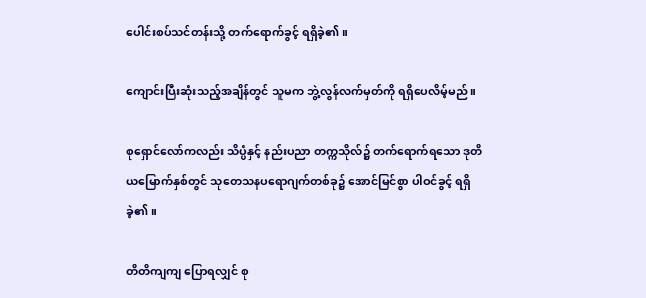ပေါင်းစပ်သင်တန်းသို့ တက်ရောက်ခွင့် ရရှိခဲ့၏။

ကျောင်းပြီးဆုံးသည့်အချိန်တွင် သူမက ဘွဲ့လွန်လက်မှတ်ကို ရရှိပေလိမ့်မည်။

စုရှောင်လော်ကလည်း သိပ္ပံနှင့် နည်းပညာ တက္ကသိုလ်၌ တက်ရောက်ရသော ဒုတိယမြောက်နှစ်တွင် သုတေသနပရောဂျက်တစ်ခု၌ အောင်မြင်စွာ ပါဝင်ခွင့် ရရှိခဲ့၏။

တိတိကျကျ ပြောရလျှင် စု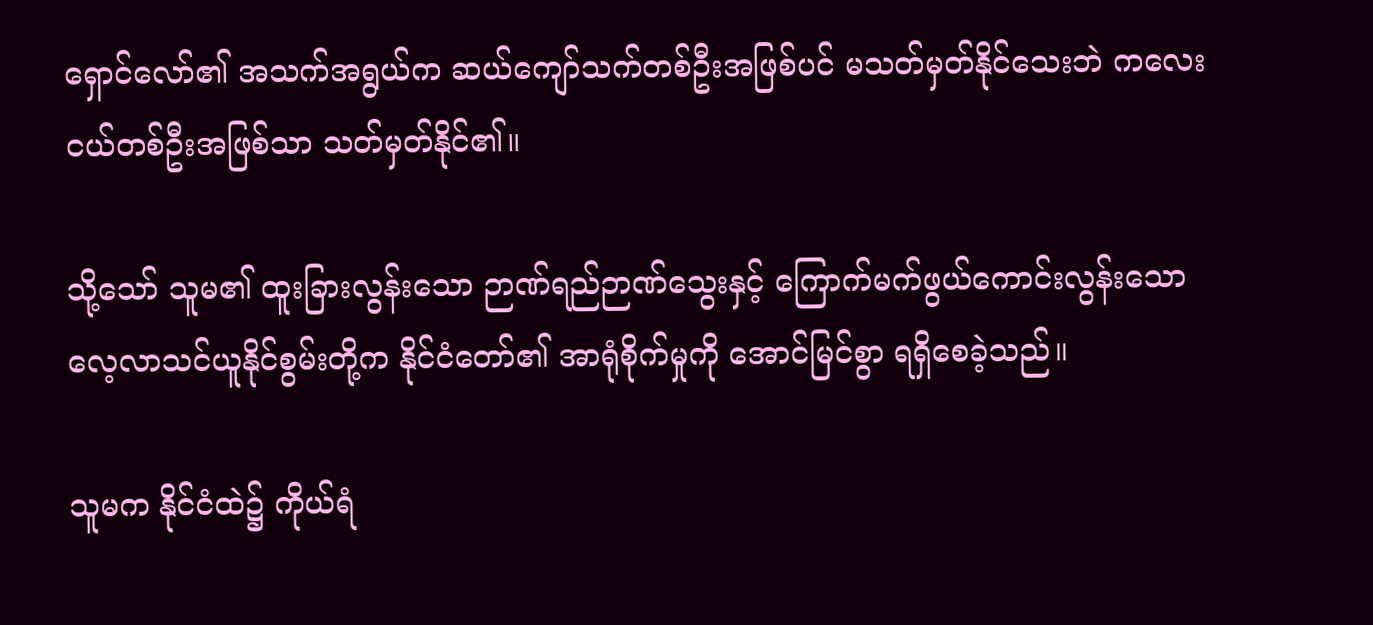ရှောင်လော်၏ အသက်အရွယ်က ဆယ်ကျော်သက်တစ်ဦးအဖြစ်ပင် မသတ်မှတ်နိုင်သေးဘဲ ကလေးငယ်တစ်ဦးအဖြစ်သာ သတ်မှတ်နိုင်၏။

သို့သော် သူမ၏ ထူးခြားလွန်းသော ဉာဏ်ရည်ဉာဏ်သွေးနှင့် ကြောက်မက်ဖွယ်ကောင်းလွန်းသော လေ့လာသင်ယူနိုင်စွမ်းတို့က နိုင်ငံတော်၏ အာရုံစိုက်မှုကို အောင်မြင်စွာ ရရှိစေခဲ့သည်။

သူမက နိုင်ငံထဲ၌ ကိုယ်ရံ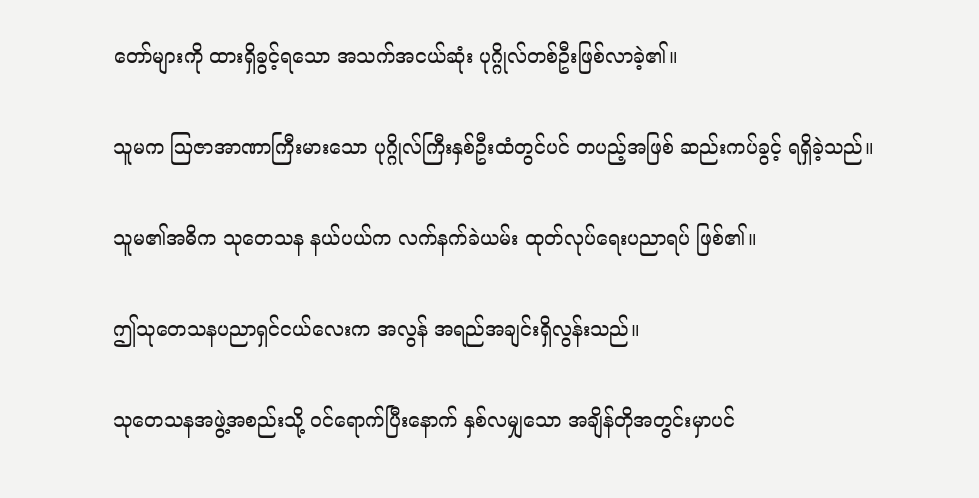တော်များကို ထားရှိခွင့်ရသော အသက်အငယ်ဆုံး ပုဂ္ဂိုလ်တစ်ဦးဖြစ်လာခဲ့၏။

သူမက ဩဇာအာဏာကြီးမားသော ပုဂ္ဂိုလ်ကြီးနှစ်ဦးထံတွင်ပင် တပည့်အဖြစ် ဆည်းကပ်ခွင့် ရရှိခဲ့သည်။

သူမ၏အဓိက သုတေသန နယ်ပယ်က လက်နက်ခဲယမ်း ထုတ်လုပ်ရေးပညာရပ် ဖြစ်၏။

ဤသုတေသနပညာရှင်ငယ်လေးက အလွန် အရည်အချင်းရှိလွန်းသည်။

သုတေသနအဖွဲ့အစည်းသို့ ဝင်ရောက်ပြီးနောက် နှစ်လမျှသော အချိန်တိုအတွင်းမှာပင်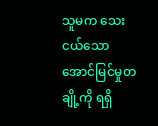သူမက သေးငယ်သော အောင်မြင်မှုတချို့ကို ရရှိ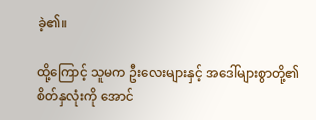ခဲ့၏။

ထို့ကြောင့် သူမက ဦးလေးများနှင့် အဒေါ်များစွာတို့၏ စိတ်နှလုံးကို အောင်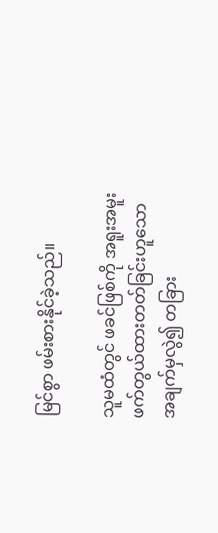မြင်စွာ ဖမ်းစားနိုင်ခဲ့သည်။

သူမထံတွင် ဖခင်ဖြစ်ကို အရူးအမူး ဖက်တွယ်ထားတတ်ခြင်းဟူသော အချက်မှလွဲ၍ တခြား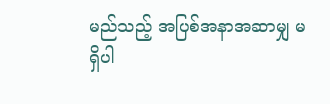မည်သည့် အပြစ်အနာအဆာမျှ မရှိပါ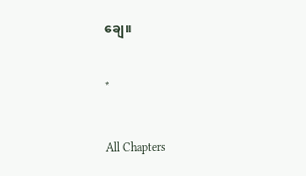ချေ။

*

All Chapters